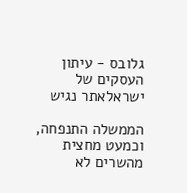גלובס - עיתון העסקים של ישראלאתר נגיש

הממשלה התנפחה, וכמעט מחצית מהשרים לא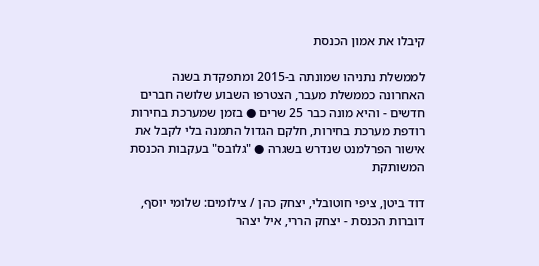קיבלו את אמון הכנסת

לממשלת נתניהו שמונתה ב-2015 ומתפקדת בשנה האחרונה כממשלת מעבר, הצטרפו השבוע שלושה חברים חדשים - והיא מונה כבר 25 שרים ● בזמן שמערכת בחירות רודפת מערכת בחירות, חלקם הגדול התמנה בלי לקבל את אישור הפרלמנט שנדרש בשגרה ● "גלובס" בעקבות הכנסת המשותקת

דוד ביטן, ציפי חוטובלי, יצחק כהן / צילומים: שלומי יוסף, דוברות הכנסת - יצחק הררי, איל יצהר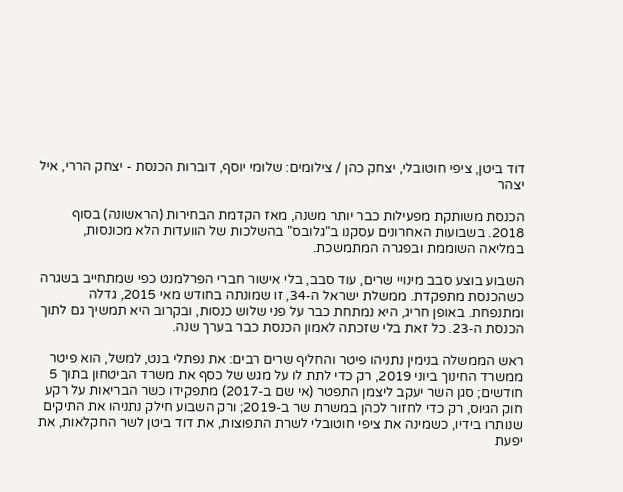דוד ביטן, ציפי חוטובלי, יצחק כהן / צילומים: שלומי יוסף, דוברות הכנסת - יצחק הררי, איל יצהר

הכנסת משותקת מפעילות כבר יותר משנה, מאז הקדמת הבחירות (הראשונה) בסוף 2018. בשבועות האחרונים עסקנו ב"גלובס" בהשלכות של הוועדות הלא מכונסות, במליאה השוממת ובפגרה המתמשכת.

השבוע בוצע סבב מינויי שרים, עוד סבב, בלי אישור חברי הפרלמנט כפי שמתחייב בשגרה כשהכנסת מתפקדת. ממשלת ישראל ה-34, זו שמונתה בחודש מאי 2015, גדלה ומתנפחת. באופן חריג, היא נמתחת כבר על פני שלוש כנסות, ובקרוב היא תמשיך גם לתוך הכנסת ה-23. כל זאת בלי שזכתה לאמון הכנסת כבר בערך שנה.

ראש הממשלה בנימין נתניהו פיטר והחליף שרים רבים: את נפתלי בנט, למשל, הוא פיטר ממשרד החינוך ביוני 2019, רק כדי לתת לו על מגש של כסף את משרד הביטחון בתוך 5 חודשים; סגן השר יעקב ליצמן התפטר (אי שם ב-2017) מתפקידו כשר הבריאות על רקע חוק הגיוס, רק כדי לחזור לכהן במשרת שר ב-2019; ורק השבוע חילק נתניהו את התיקים שנותרו בידיו, כשמינה את ציפי חוטובלי לשרת התפוצות, את דוד ביטן לשר החקלאות, את יפעת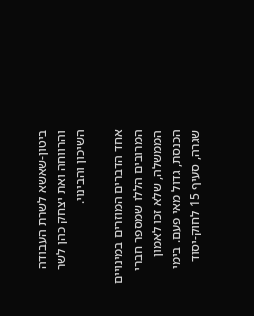ביטון-שאשא לשרת העבודה והרווחה ואת יצחק כהן לשר השיכון והבינוי.

אחד הדברים המוזרים במינויים המרובים הללו שמספר חברי הממשלה, שלא זכו לאמון הכנסת, גדול מאי פעם. בימי שגרה, סעיף 15 לחוק-יסוד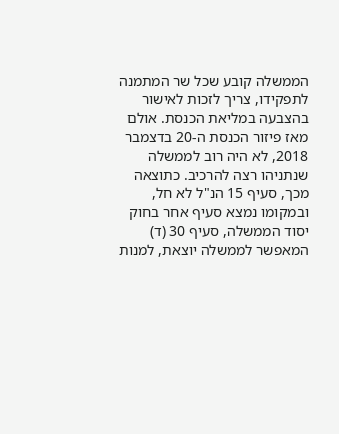הממשלה קובע שכל שר המתמנה לתפקידו, צריך לזכות לאישור בהצבעה במליאת הכנסת. אולם מאז פיזור הכנסת ה-20 בדצמבר 2018, לא היה רוב לממשלה שנתניהו רצה להרכיב. כתוצאה מכך, סעיף 15 הנ"ל לא חל, ובמקומו נמצא סעיף אחר בחוק יסוד הממשלה, סעיף 30 (ד) המאפשר לממשלה יוצאת, למנות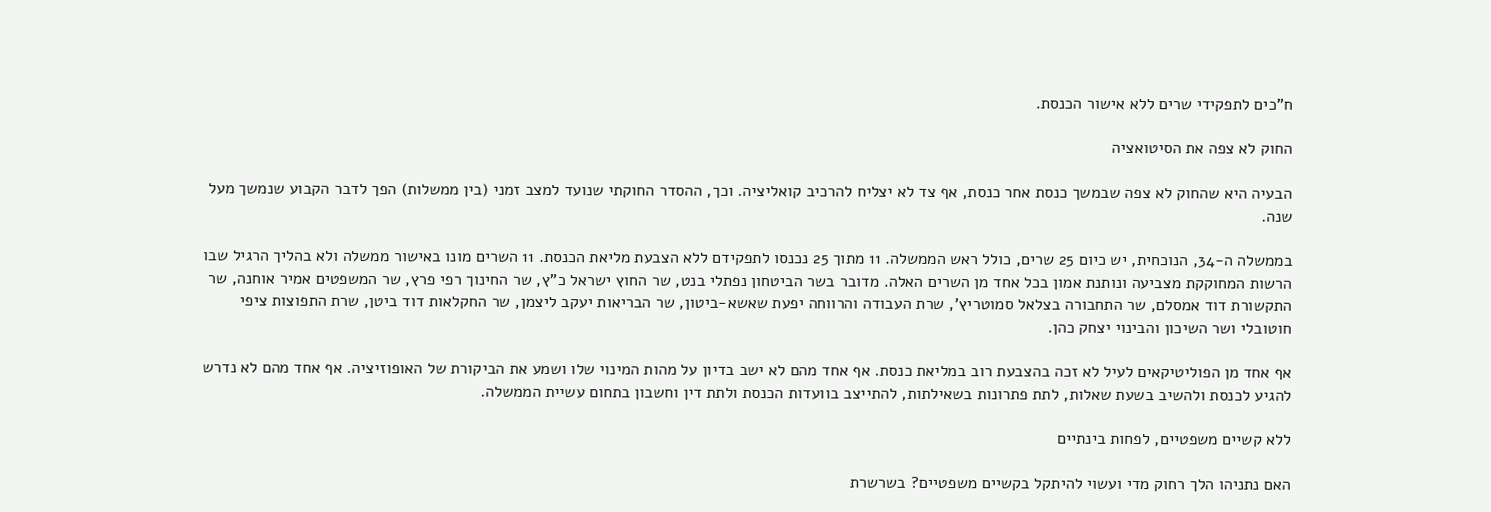ח"כים לתפקידי שרים ללא אישור הכנסת.

החוק לא צפה את הסיטואציה

הבעיה היא שהחוק לא צפה שבמשך כנסת אחר כנסת, אף צד לא יצליח להרכיב קואליציה. וכך, ההסדר החוקתי שנועד למצב זמני (בין ממשלות) הפך לדבר הקבוע שנמשך מעל שנה.

בממשלה ה-34, הנוכחית, יש כיום 25 שרים, כולל ראש הממשלה. 11 מתוך 25 נכנסו לתפקידם ללא הצבעת מליאת הכנסת. 11 השרים מונו באישור ממשלה ולא בהליך הרגיל שבו הרשות המחוקקת מצביעה ונותנת אמון בכל אחד מן השרים האלה. מדובר בשר הביטחון נפתלי בנט, שר החוץ ישראל כ"ץ, שר החינוך רפי פרץ, שר המשפטים אמיר אוחנה, שר התקשורת דוד אמסלם, שר התחבורה בצלאל סמוטריץ', שרת העבודה והרווחה יפעת שאשא-ביטון, שר הבריאות יעקב ליצמן, שר החקלאות דוד ביטן, שרת התפוצות ציפי חוטובלי ושר השיכון והבינוי יצחק כהן.

אף אחד מן הפוליטיקאים לעיל לא זכה בהצבעת רוב במליאת כנסת. אף אחד מהם לא ישב בדיון על מהות המינוי שלו ושמע את הביקורת של האופוזיציה. אף אחד מהם לא נדרש להגיע לכנסת ולהשיב בשעת שאלות, לתת פתרונות בשאילתות, להתייצב בוועדות הכנסת ולתת דין וחשבון בתחום עשיית הממשלה.

ללא קשיים משפטיים, לפחות בינתיים

האם נתניהו הלך רחוק מדי ועשוי להיתקל בקשיים משפטיים? בשרשרת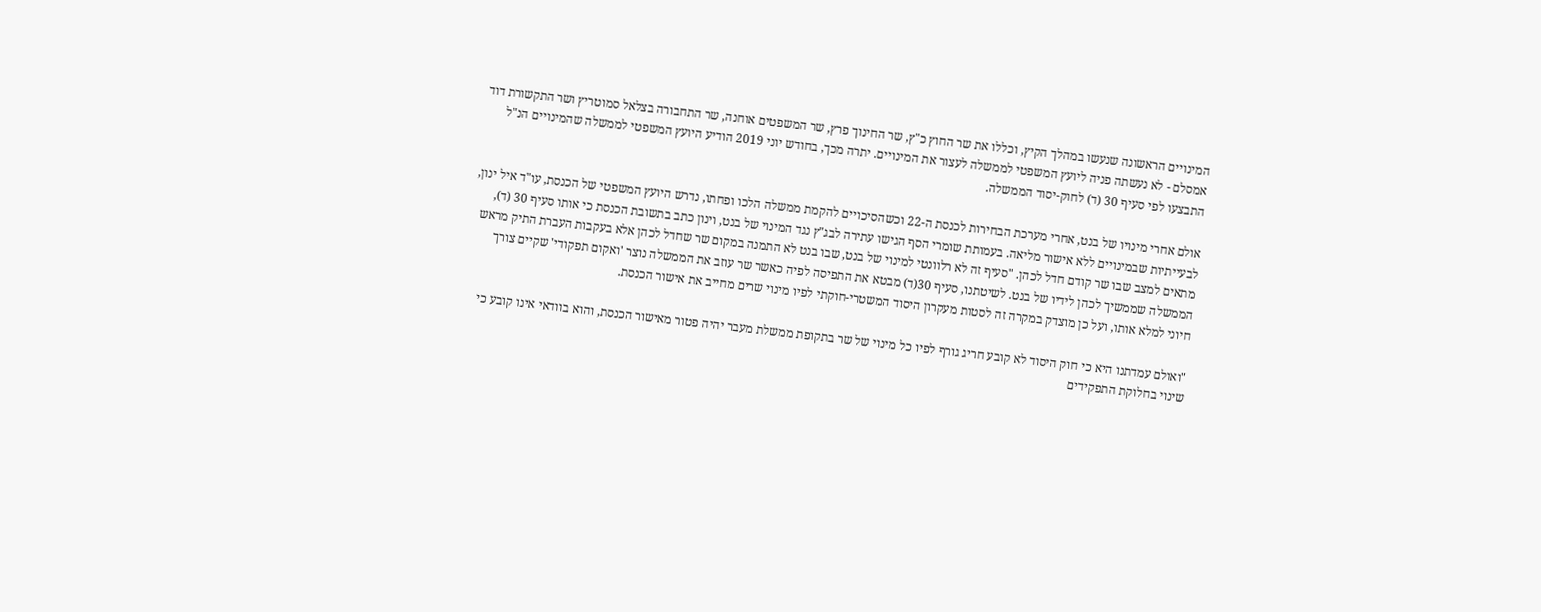המינויים הראשונה שנעשו במהלך הקיץ, וכללו את שר החוץ כ"ץ, שר החינוך פרץ, שר המשפטים אוחנה, שר התחבורה בצלאל סמוטריץ ושר התקשורת דוד אמסלם - לא נעשתה פניה ליועץ המשפטי לממשלה לעצור את המינויים. יתרה מכך, בחודש יוני 2019 הודיע היועץ המשפטי לממשלה שהמינויים הנ"ל התבצעו לפי סעיף 30 (ד) לחוק-יסוד הממשלה.

אולם אחרי מינויו של בנט, אחרי מערכת הבחירות לכנסת ה-22 וכשהסיכויים להקמת ממשלה הלכו ופחתו, נדרש היועץ המשפטי של הכנסת, עו"ד איל ינון, לבעייתיות שבמינויים ללא אישור מליאה. בעמותת שומרי הסף הגישו עתירה לבג"ץ נגד המינוי של בנט, וינון כתב בתשובת הכנסת כי אותו סעיף 30 (ד), מתאים למצב שבו שר קודם חדל לכהן. "סעיף זה לא רלוונטי למינוי של בנט, שבו בנט לא התמנה במקום שר שחדל לכהן אלא בעקבות העברת התיק מראש הממשלה שממשיך לכהן לידיו של בנט. לשיטתנו, סעיף 30(ד) מבטא את התפיסה לפיה כאשר שר עוזב את הממשלה נוצר 'ואקום תפקודי' שקיים צורך חיוני למלא אותו, ועל כן מוצדק במקרה זה לסטות מעקרון היסוד המשטרי-חוקתי לפיו מינוי שרים מחייב את אישור הכנסת.

"ואולם עמדתנו היא כי חוק היסוד לא קובע חריג גורף לפיו כל מינוי של שר בתקופת ממשלת מעבר יהיה פטור מאישור הכנסת, והוא בוודאי אינו קובע כי שינוי בחלוקת התפקידים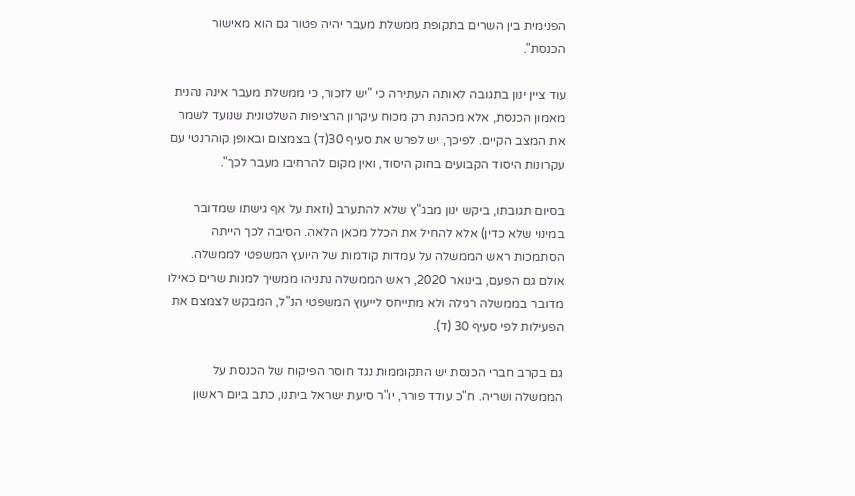הפנימית בין השרים בתקופת ממשלת מעבר יהיה פטור גם הוא מאישור הכנסת".

עוד ציין ינון בתגובה לאותה העתירה כי "יש לזכור, כי ממשלת מעבר אינה נהנית מאמון הכנסת, אלא מכהנת רק מכוח עיקרון הרציפות השלטונית שנועד לשמר את המצב הקיים. לפיכך, יש לפרש את סעיף 30(ד) בצמצום ובאופן קוהרנטי עם עקרונות היסוד הקבועים בחוק היסוד, ואין מקום להרחיבו מעבר לכך".

בסיום תגובתו, ביקש ינון מבג"ץ שלא להתערב (וזאת על אף גישתו שמדובר במינוי שלא כדין) אלא להחיל את הכלל מכאן הלאה. הסיבה לכך הייתה הסתמכות ראש הממשלה על עמדות קודמות של היועץ המשפטי לממשלה. אולם גם הפעם, בינואר 2020, ראש הממשלה נתניהו ממשיך למנות שרים כאילו מדובר בממשלה רגילה ולא מתייחס לייעוץ המשפטי הנ"ל, המבקש לצמצם את הפעילות לפי סעיף 30 (ד).

גם בקרב חברי הכנסת יש התקוממות נגד חוסר הפיקוח של הכנסת על הממשלה ושריה. ח"כ עודד פורר, יו"ר סיעת ישראל ביתנו, כתב ביום ראשון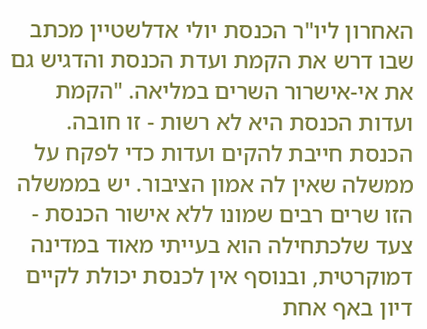האחרון ליו"ר הכנסת יולי אדלשטיין מכתב שבו דרש את הקמת ועדת הכנסת והדגיש גם את אי-אישרור השרים במליאה. "הקמת ועדות הכנסת היא לא רשות - זו חובה. הכנסת חייבת להקים ועדות כדי לפקח על ממשלה שאין לה אמון הציבור. יש בממשלה הזו שרים רבים שמונו ללא אישור הכנסת - צעד שלכתחילה הוא בעייתי מאוד במדינה דמוקרטית, ובנוסף אין לכנסת יכולת לקיים דיון באף אחת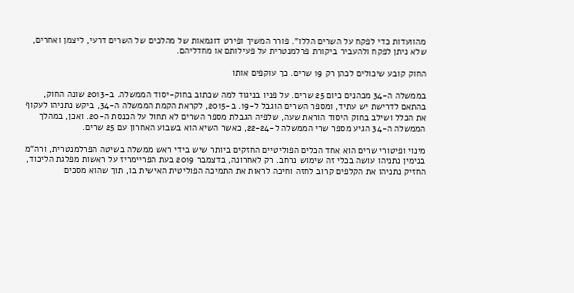מהוועדות כדי לפקח על השרים הללו". פורר המשיך ופירט דוגמאות של מהלכים של השרים דרעי, ליצמן ואחרים, שלא ניתן לפקח ולהעביר ביקורת פרלמנטרית על פעילותם או מחדליהם.

החוק קובע שיכולים לכהן רק 19 שרים. כך עוקפים אותו

בממשלה ה-34 מכהנים כיום 25 שרים. על פניו בניגוד למה שכתוב בחוק-יסוד הממשלה. ב-2013 שונה החוק, בהתאם לדרישת יש עתיד, ומספר השרים הוגבל ל-19. ב-2015, לקראת הקמת הממשלה ה-34, ביקש נתניהו לעקוף את הכלל ושילב בחוק היסוד הוראת שעה, שלפיה הגבלת מספר השרים לא תחול על הכנסת ה-20. ואכן, במהלך הממשלה ה-34 הגיע מספר שרי הממשלה ל-22-24, כאשר השיא הוא בשבוע האחרון עם 25 שרים.

מינוי ופיטורי שרים הוא אחד הכלים הפוליטיים החזקים ביותר שיש בידי ראש ממשלה בשיטה הפרלמנטרית, ורה"מ בנימין נתניהו עושה בכלי זה שימוש נרחב. רק לאחרונה, בדצמבר 2019 בעת הפריימריז על ראשות מפלגת הליכוד, החזיק נתניהו את הקלפים קרוב לחזה וחיכה לראות את התמיכה הפוליטית האישית בו, תוך שהוא מסכים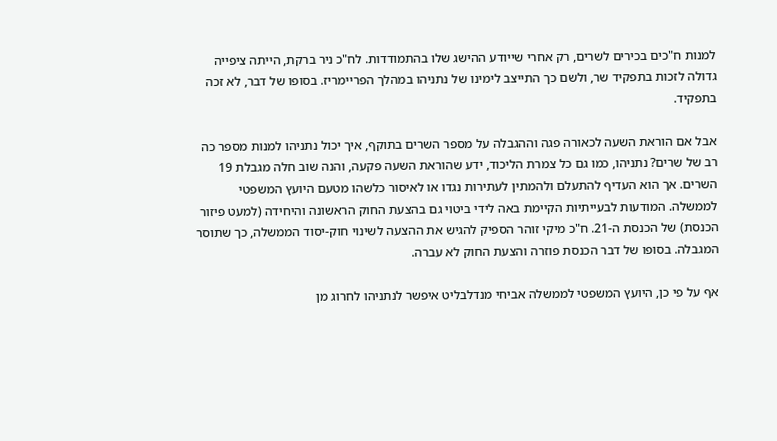למנות ח"כים בכירים לשרים, רק אחרי שייודע ההישג שלו בהתמודדות. לח"כ ניר ברקת, הייתה ציפייה גדולה לזכות בתפקיד שר, ולשם כך התייצב לימינו של נתניהו במהלך הפריימריז. בסופו של דבר, לא זכה בתפקיד.

אבל אם הוראת השעה לכאורה פגה וההגבלה על מספר השרים בתוקף, איך יכול נתניהו למנות מספר כה רב של שרים? נתניהו, כמו גם כל צמרת הליכוד, ידע שהוראת השעה פקעה, והנה שוב חלה מגבלת 19 השרים. אך הוא העדיף להתעלם ולהמתין לעתירות נגדו או לאיסור כלשהו מטעם היועץ המשפטי לממשלה. המודעות לבעייתיות הקיימת באה לידי ביטוי גם בהצעת החוק הראשונה והיחידה (למעט פיזור הכנסת) של הכנסת ה-21. ח"כ מיקי זוהר הספיק להגיש את ההצעה לשינוי חוק-יסוד הממשלה, כך שתוסר המגבלה. בסופו של דבר הכנסת פוזרה והצעת החוק לא עברה.

אף על פי כן, היועץ המשפטי לממשלה אביחי מנדלבליט איפשר לנתניהו לחרוג מן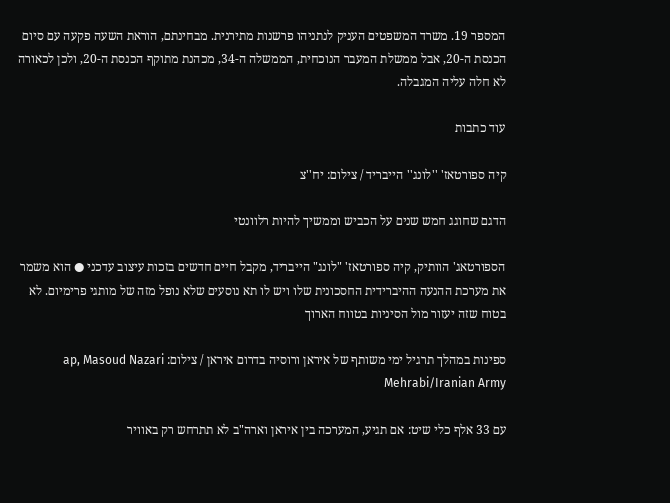המספר 19. משרד המשפטים העניק לנתניהו פרשנות מתירנית. מבחינתם, הוראת השעה פקעה עם סיום הכנסת ה-20, אבל ממשלת המעבר הנוכחית, הממשלה ה-34, מכהנת מתוקף הכנסת ה-20, ולכן לכאורה לא חלה עליה המגבלה.

עוד כתבות

קיה ספורטאז' ''לונג'' הייבריד / צילום: יח''צ

הדגם שחוגג חמש שנים על הכביש וממשיך להיות רלוונטי

הספורטאג' הוותיק, קיה ספורטאז' "לונג" הייבריד, מקבל חיים חדשים בזכות עיצוב עדכני ● הוא משמר את מערכת ההנעה ההיברידית החסכונית שלו ויש לו תא נוסעים שלא נופל מזה של מותגי פרימיום. לא בטוח שזה יעזור מול הסיניות בטווח הארוך

ספינות במהלך תרגיל ימי משותף של איראן ורוסיה בדרום איראן / צילום: ap, Masoud Nazari Mehrabi/Iranian Army

עם 33 אלף כלי שיט: אם תגיע, המערכה בין איראן וארה"ב לא תתרחש רק באוויר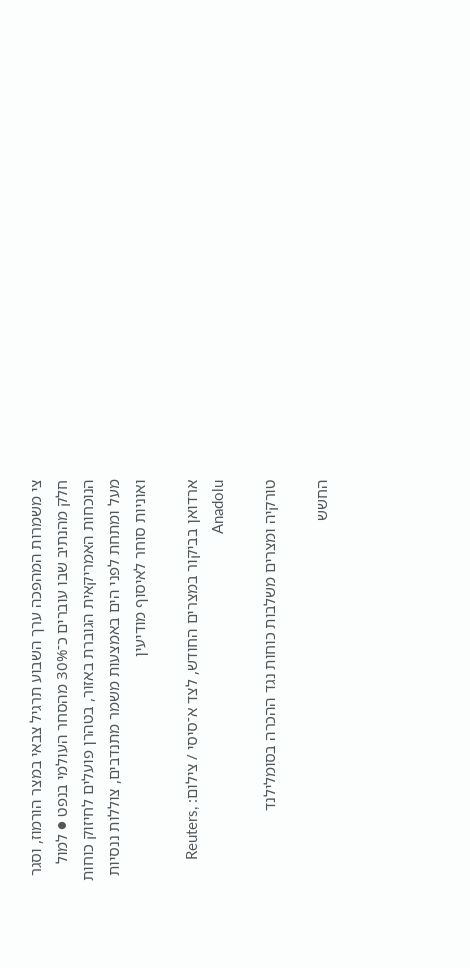צי משמרות המהפכה ערך השבוע תרגיל צבאי במצר הורמוז, וסגר חלק מהנתיב שבו עוברים כ־30% מהסחר העולמי בנפט ● למול הנוכחות האמריקאית הגוברת באזור, בטהרן פועלים לחיזוק כוחות מעל ומתחת לפני הים באמצעות משמר מתנדבים, צוללות ננסיות ואוניות סוחר לאיסוף מודיעין

ארדואן בביקור במצרים החודש, לצד א־סיסי / צילום: Reuters, Anadolu

טורקיה ומצרים משלבות כוחות נגד ההכרה בסומלילנד

החשש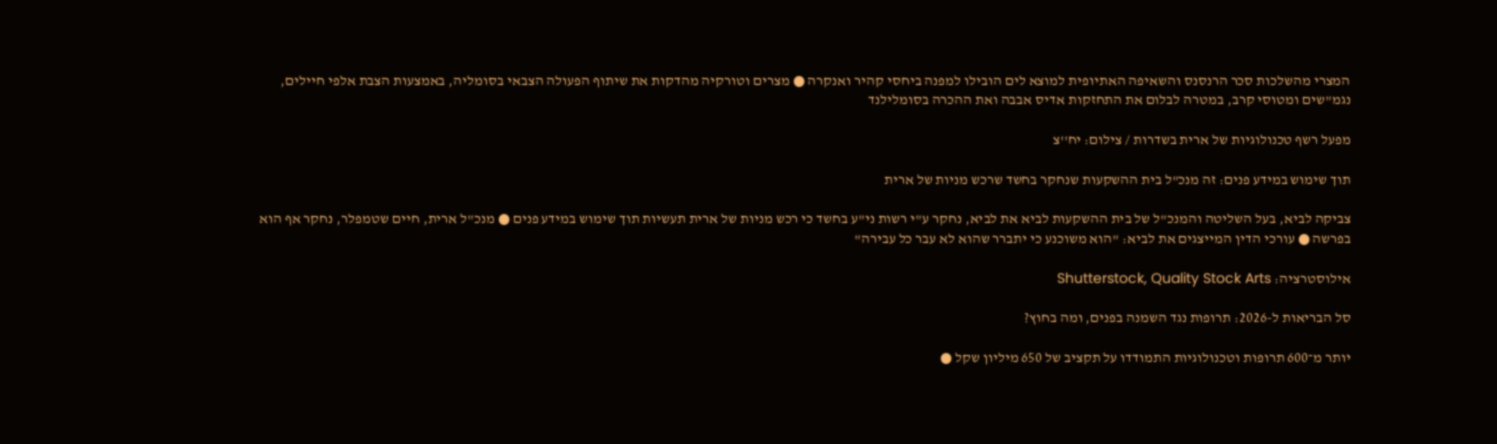המצרי מהשלכות סכר הרנסנס והשאיפה האתיופית למוצא לים הובילו למפנה ביחסי קהיר ואנקרה ● מצרים וטורקיה מהדקות את שיתוף הפעולה הצבאי בסומליה, באמצעות הצבת אלפי חיילים, נגמ"שים ומטוסי קרב, במטרה לבלום את התחזקות אדיס אבבה ואת ההכרה בסומלילנד

מפעל רשף טכנולוגיות של ארית בשדרות / צילום: יח''צ

תוך שימוש במידע פנים: זה מנכ"ל בית ההשקעות שנחקר בחשד שרכש מניות של ארית

צביקה לביא, בעל השליטה והמנכ"ל של בית ההשקעות לביא את לביא, נחקר ע"י רשות ני"ע בחשד כי רכש מניות של ארית תעשיות תוך שימוש במידע פנים ● מנכ"ל ארית, חיים שטמפלר, נחקר אף הוא בפרשה ● עורכי הדין המייצגים את לביא: "הוא משוכנע כי יתברר שהוא לא עבר כל עבירה"

אילוסטרציה: Shutterstock, Quality Stock Arts

סל הבריאות ל-2026: תרופות נגד השמנה בפנים, ומה בחוץ?

יותר מ־600 תרופות וטכנולוגיות התמודדו על תקציב של 650 מיליון שקל ●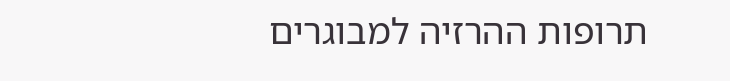תרופות ההרזיה למבוגרים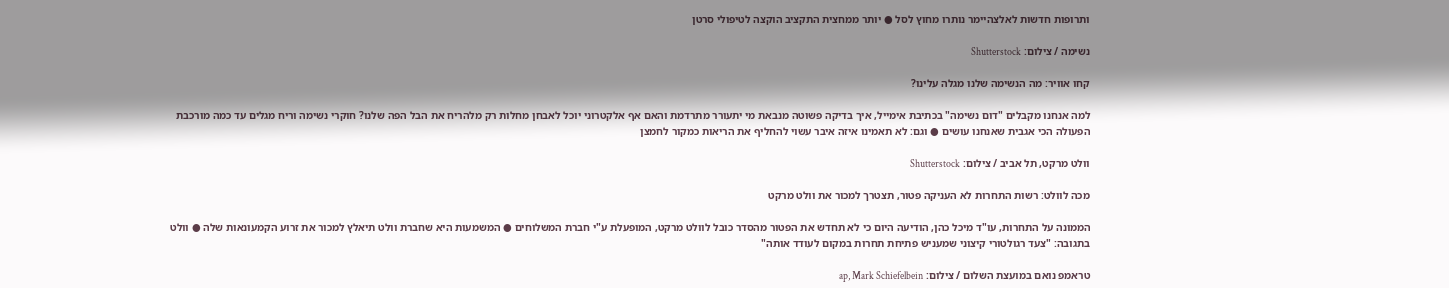ותרופות חדשות לאלצהיימר נותרו מחוץ לסל ● יותר ממחצית התקציב הוקצה לטיפולי סרטן

נשימה / צילום: Shutterstock

קחו אוויר: מה הנשימה שלנו מגלה עלינו?

למה אנחנו מקבלים "דום נשימה" בכתיבת אימייל, איך בדיקה פשוטה מנבאת מי יתעורר מתרדמת והאם אף אלקטרוני יוכל לאבחן מחלות רק מלהריח את הבל הפה שלנו? חוקרי נשימה וריח מגלים עד כמה מורכבת הפעולה הכי אגבית שאנחנו עושים ● וגם: לא תאמינו איזה איבר עשוי להחליף את הריאות כמקור לחמצן

וולט מרקט, תל אביב / צילום: Shutterstock

מכה לוולט: רשות התחרות לא העניקה פטור, תצטרך למכור את וולט מרקט

הממונה על התחרות, עו"ד מיכל כהן, הודיעה היום כי לא תחדש את הפטור מהסדר כובל לוולט מרקט, המופעלת ע"י חברת המשלוחים ● המשמעות היא שחברת וולט תיאלץ למכור את זרוע הקמעונאות שלה ● וולט בתגובה: "צעד רגולטורי קיצוני שמעניש פתיחת תחרות במקום לעודד אותה"

טראמפ נואם במועצת השלום / צילום: ap, Mark Schiefelbein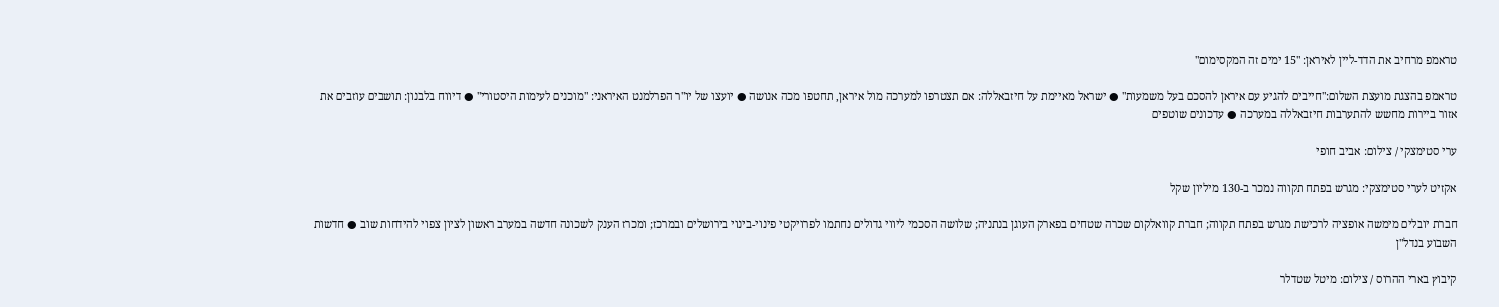טראמפ מרחיב את הדד-ליין לאיראן: "15 ימים זה המקסימום"

טראמפ בהצגת מועצת השלום:"חייבים להגיע עם איראן להסכם בעל משמעות" ● ישראל מאיימת על חיזבאללה: אם תצטרפו למערכה מול איראן, תחטפו מכה אנושה ● יועצו של יו"ר הפרלמנט האיראני: "מוכנים לעימות היסטורי" ● דיווח בלבנון: תושבים עוזבים את אזור ביירות מחשש להתערבות חיזבאללה במערכה ● עדכונים שוטפים

ערי סטימצקי / צילום: אביב חופי

אקזיט לערי סטימצקי: מגרש בפתח תקווה נמכר ב-130 מיליון שקל

חברת יובלים מימשה אופציה לרכישת מגרש בפתח תקווה; חברת קוואלקום שכרה שטחים בפארק העוגן בנתניה; שלושה הסכמי ליווי גדולים נחתמו לפרויקטי פינוי-בינוי בירושלים ובמרכז; ומכרז הענק לשכונה חדשה במערב ראשון לציון צפוי להידחות שוב ● חדשות השבוע בנדל"ן

קיבוץ בארי ההרוס / צילום: מיטל שטדלר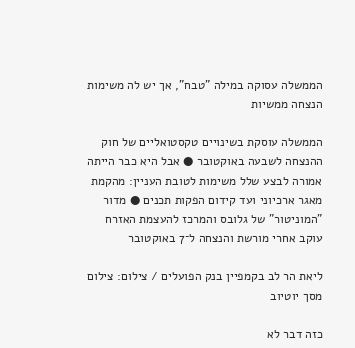הממשלה עסוקה במילה "טבח", אך יש לה משימות הנצחה ממשיות

הממשלה עוסקת בשינויים טקסטואליים של חוק ההנצחה לשבעה באוקטובר ● אבל היא כבר הייתה אמורה לבצע שלל משימות לטובת העניין: מהקמת מאגר ארכיוני ועד קידום הפקות תכנים ● מדור "המוניטור" של גלובס והמרכז להעצמת האזרח עוקב אחרי מורשת והנצחה ל־7 באוקטובר

ליאת הר לב בקמפיין בנק הפועלים / צילום: צילום מסך יוטיוב

כזה דבר לא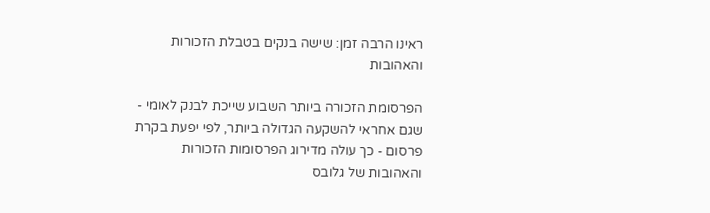ראינו הרבה זמן: שישה בנקים בטבלת הזכורות והאהובות

הפרסומת הזכורה ביותר השבוע שייכת לבנק לאומי - שגם אחראי להשקעה הגדולה ביותר, לפי יפעת בקרת פרסום - כך עולה מדירוג הפרסומות הזכורות והאהובות של גלובס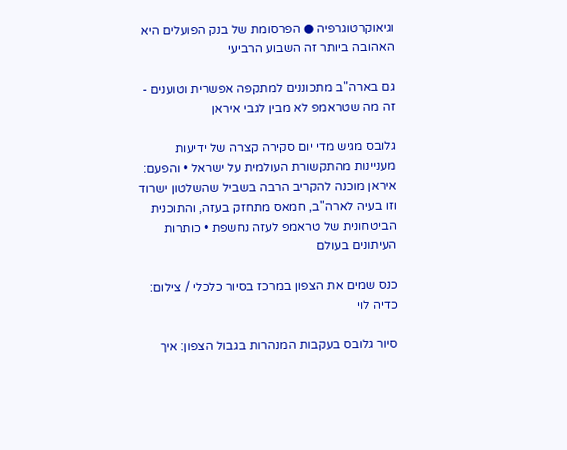וגיאוקרטוגרפיה ● הפרסומת של בנק הפועלים היא האהובה ביותר זה השבוע הרביעי

גם בארה"ב מתכוננים למתקפה אפשרית וטוענים - זה מה שטראמפ לא מבין לגבי איראן

גלובס מגיש מדי יום סקירה קצרה של ידיעות מעניינות מהתקשורת העולמית על ישראל • והפעם: איראן מוכנה להקריב הרבה בשביל שהשלטון ישרוד וזו בעיה לארה"ב, חמאס מתחזק בעזה, והתוכנית הביטחונית של טראמפ לעזה נחשפת • כותרות העיתונים בעולם

כנס שמים את הצפון במרכז בסיור כלכלי / צילום: כדיה לוי

סיור גלובס בעקבות המנהרות בגבול הצפון: איך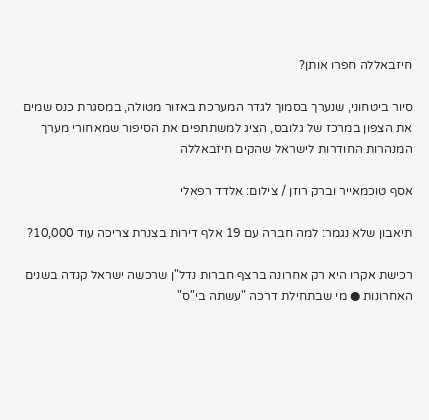חיזבאללה חפרו אותן?

סיור ביטחוני, שנערך בסמוך לגדר המערכת באזור מטולה, במסגרת כנס שמים את הצפון במרכז של גלובס, הציג למשתתפים את הסיפור שמאחורי מערך המנהרות החודרות לישראל שהקים חיזבאללה

אסף טוכמאייר וברק רוזן / צילום: אלדד רפאלי

תיאבון שלא נגמר: למה חברה עם 19 אלף דירות בצנרת צריכה עוד 10,000?

רכישת אקרו היא רק אחרונה ברצף חברות נדל"ן שרכשה ישראל קנדה בשנים האחרונות ● מי שבתחילת דרכה "עשתה בי"ס"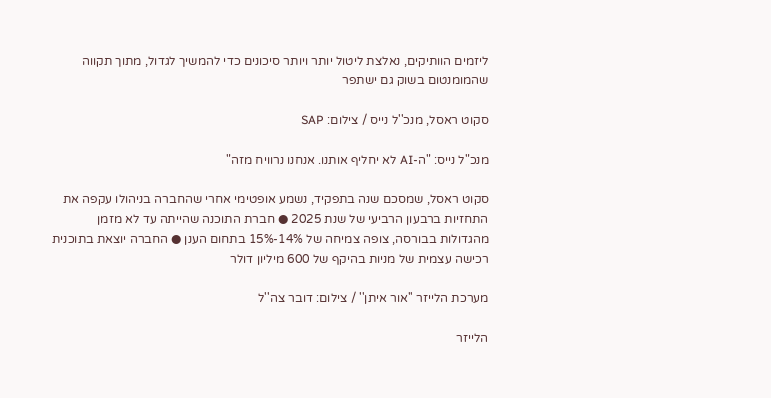ליזמים הוותיקים, נאלצת ליטול יותר ויותר סיכונים כדי להמשיך לגדול, מתוך תקווה שהמומנטום בשוק גם ישתפר

סקוט ראסל, מנכ''ל נייס / צילום: SAP

מנכ"ל נייס: "ה-AI לא יחליף אותנו. אנחנו נרוויח מזה"

סקוט ראסל, שמסכם שנה בתפקיד, נשמע אופטימי אחרי שהחברה בניהולו עקפה את התחזיות ברבעון הרביעי של שנת 2025 ● חברת התוכנה שהייתה עד לא מזמן מהגדולות בבורסה, צופה צמיחה של 14%-15% בתחום הענן ● החברה יוצאת בתוכנית רכישה עצמית של מניות בהיקף של 600 מיליון דולר

מערכת הלייזר ''אור איתן'' / צילום: דובר צה''ל

הלייזר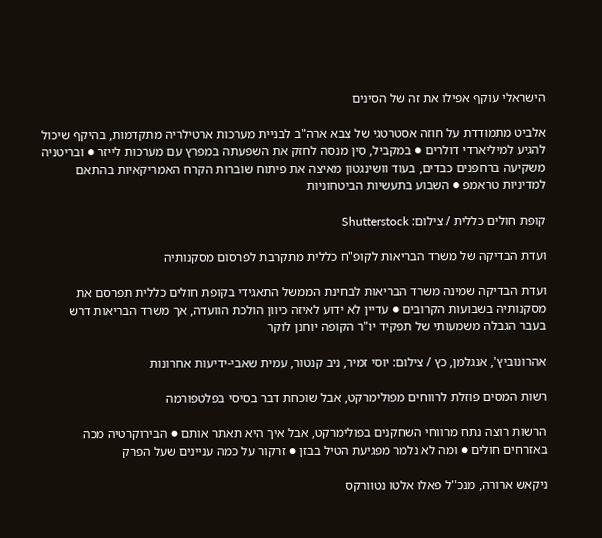הישראלי עוקף אפילו את זה של הסינים

אלביט מתמודדת על חוזה אסטרטגי של צבא ארה"ב לבניית מערכות ארטילריה מתקדמות, בהיקף שיכול להגיע למיליארדי דולרים ● במקביל, סין מנסה לחזק את השפעתה במפרץ עם מערכות לייזר ● ובריטניה משקיעה ברחפנים כבדים, בעוד וושינגטון מאיצה את פיתוח שוברות הקרח האמריקאיות בהתאם למדיניות טראמפ ● השבוע בתעשיות הביטחוניות

קופת חולים כללית / צילום: Shutterstock

ועדת הבדיקה של משרד הבריאות לקופ"ח כללית מתקרבת לפרסום מסקנותיה

ועדת הבדיקה שמינה משרד הבריאות לבחינת הממשל התאגידי בקופת חולים כללית תפרסם את מסקנותיה בשבועות הקרובים ● עדיין לא ידוע לאיזה כיוון הולכת הוועדה, אך משרד הבריאות דרש בעבר הגבלה משמעותי של תפקיד יו"ר הקופה יוחנן לוקר

אהרונוביץ', אנגלמן, כץ / צילום: יוסי זמיר, ניב קנטור, עמית שאבי-ידיעות אחרונות

רשות המסים פוזלת לרווחים מפולימרקט, אבל שוכחת דבר בסיסי בפלטפורמה

הרשות רוצה נתח מרווחי השחקנים בפולימרקט, אבל איך היא תאתר אותם ● הבירוקרטיה מכה באזרחים חולים ● ומה לא נלמר מפגיעת הטיל בבזן ● זרקור על כמה עניינים שעל הפרק

ניקאש ארורה, מנכ''ל פאלו אלטו נטוורקס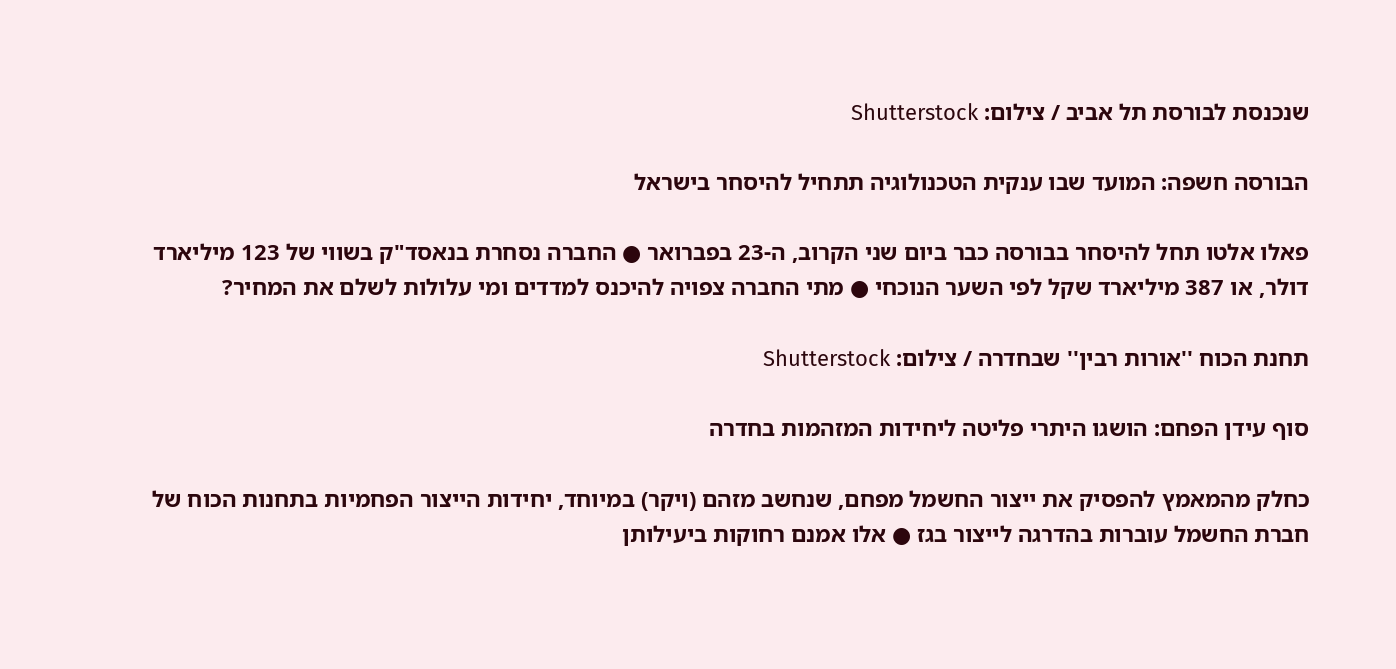שנכנסת לבורסת תל אביב / צילום: Shutterstock

הבורסה חשפה: המועד שבו ענקית הטכנולוגיה תתחיל להיסחר בישראל

פאלו אלטו תחל להיסחר בבורסה כבר ביום שני הקרוב, ה-23 בפברואר ● החברה נסחרת בנאסד"ק בשווי של 123 מיליארד דולר, או 387 מיליארד שקל לפי השער הנוכחי ● מתי החברה צפויה להיכנס למדדים ומי עלולות לשלם את המחיר?

תחנת הכוח ''אורות רבין'' שבחדרה / צילום: Shutterstock

סוף עידן הפחם: הושגו היתרי פליטה ליחידות המזהמות בחדרה

כחלק מהמאמץ להפסיק את ייצור החשמל מפחם, שנחשב מזהם (ויקר) במיוחד, יחידות הייצור הפחמיות בתחנות הכוח של חברת החשמל עוברות בהדרגה לייצור בגז ● אלו אמנם רחוקות ביעילותן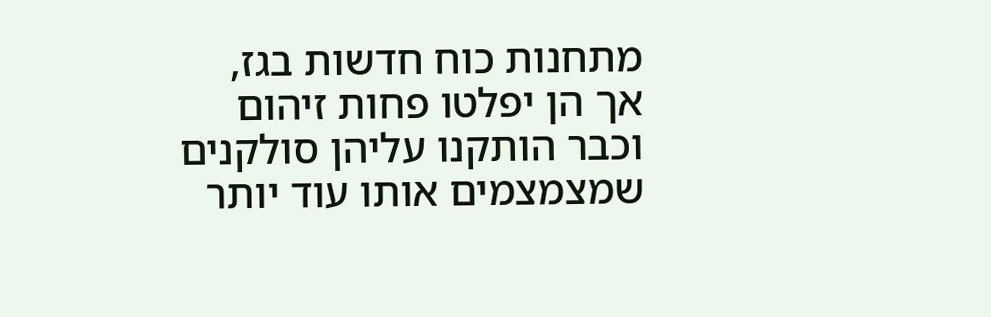מתחנות כוח חדשות בגז, אך הן יפלטו פחות זיהום וכבר הותקנו עליהן סולקנים שמצמצמים אותו עוד יותר